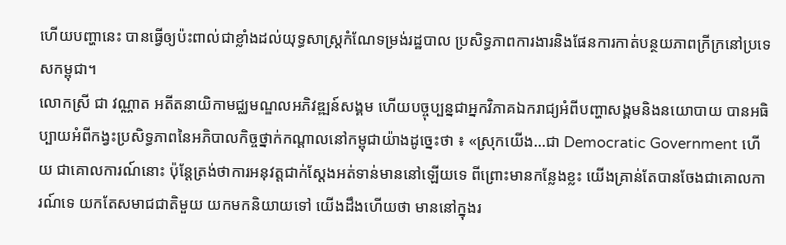ហើយបញ្ហានេះ បានធ្វើឲ្យប៉ះពាល់ជាខ្លាំងដល់យុទ្ធសាស្ត្រកំណែទម្រង់រដ្ឋបាល ប្រសិទ្ធភាពការងារនិងផែនការកាត់បន្ថយភាពក្រីក្រនៅប្រទេសកម្ពុជា។
លោកស្រី ជា វណ្ណាត អតីតនាយិកាមជ្ឈមណ្ឌលអភិវឌ្ឍន៍សង្គម ហើយបច្ចុប្បន្នជាអ្នកវិភាគឯករាជ្យអំពីបញ្ហាសង្គមនិងនយោបាយ បានអធិប្បាយអំពីកង្វះប្រសិទ្ធភាពនៃអភិបាលកិច្ចថ្នាក់កណ្តាលនៅកម្ពុជាយ៉ាងដូច្នេះថា ៖ «ស្រុកយើង...ជា Democratic Government ហើយ ជាគោលការណ៍នោះ ប៉ុន្តែត្រង់ថាការអនុវត្តជាក់ស្ដែងអត់ទាន់មាននៅឡើយទេ ពីព្រោះមានកន្លែងខ្លះ យើងគ្រាន់តែបានចែងជាគោលការណ៍ទេ យកតែសមាជជាតិមួយ យកមកនិយាយទៅ យើងដឹងហើយថា មាននៅក្នុងរ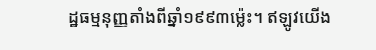ដ្ឋធម្មនុញ្ញតាំងពីឆ្នាំ១៩៩៣ម្ល៉េះ។ ឥឡូវយើង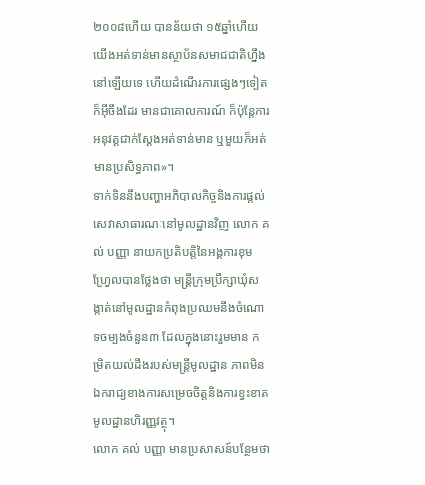២០០៨ហើយ បានន័យថា ១៥ឆ្នាំហើយ យើងអត់ទាន់មានស្ថាប័នសមាជជាតិហ្នឹងនៅឡើយទេ ហើយដំណើរការផ្សេងៗទៀត ក៏អ៊ីចឹងដែរ មានជាគោលការណ៍ ក៏ប៉ុន្តែការអនុវត្តជាក់ស្ដែងអត់ទាន់មាន ឬមួយក៏អត់មានប្រសិទ្ធភាព»។
ទាក់ទិននឹងបញ្ហាអភិបាលកិច្ចនិងការផ្តល់សេវាសាធារណៈនៅមូលដ្ឋានវិញ លោក គល់ បញ្ញា នាយកប្រតិបត្តិនៃអង្គការខុមហ្វ្រែលបានថ្លែងថា មន្ត្រីក្រុមប្រឹក្សាឃុំសង្កាត់នៅមូលដ្ឋានកំពុងប្រឈមនឹងចំណោទចម្បងចំនួន៣ ដែលក្នុងនោះរួមមាន កម្រិតយល់ដឹងរបស់មន្ត្រីមូលដ្ឋាន ភាពមិនឯករាជ្យខាងការសម្រេចចិត្តនិងការខ្វះខាតមូលដ្ឋានហិរញ្ញវត្ថុ។
លោក គល់ បញ្ញា មានប្រសាសន៍បន្ថែមថា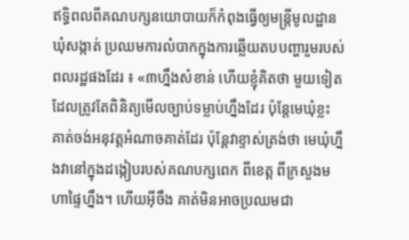ឥទ្ធិពលពីគណបក្សនយោបាយក៏កំពុងធ្វើឲ្យមន្ត្រីមូលដ្ឋានឃុំសង្កាត់ ប្រឈមការលំបាកក្នុងការឆ្លើយតបបញ្ហារួមរបស់ពលរដ្ឋផងដែរ ៖ «៣ហ្នឹងសំខាន់ ហើយខ្ញុំគិតថា មួយទៀតដែលត្រូវតែពិនិត្យមើលច្បាប់ទម្លាប់ហ្នឹងដែរ ប៉ុន្តែមេឃុំខ្លះ គាត់ចង់អនុវត្តអំណាចគាត់ដែរ ប៉ុន្តែវាខ្ទាស់ត្រង់ថា មេឃុំហ្នឹងវានៅក្នុងដង្កៀបរបស់គណបក្សពេក ពីខេត្ត ពីក្រសួងមហាផ្ទៃហ្នឹង។ ហើយអ៊ីចឹង គាត់មិនអាចប្រឈមជា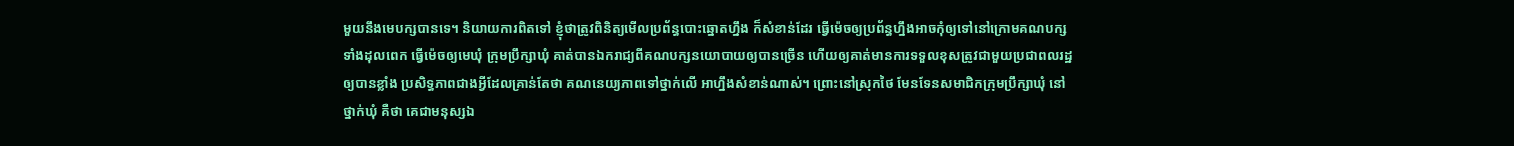មួយនឹងមេបក្សបានទេ។ និយាយការពិតទៅ ខ្ញុំថាត្រូវពិនិត្យមើលប្រព័ន្ធបោះឆ្នោតហ្នឹង ក៏សំខាន់ដែរ ធ្វើម៉េចឲ្យប្រព័ន្ធហ្នឹងអាចកុំឲ្យទៅនៅក្រោមគណបក្សទាំងដុលពេក ធ្វើម៉េចឲ្យមេឃុំ ក្រុមប្រឹក្សាឃុំ គាត់បានឯករាជ្យពីគណបក្សនយោបាយឲ្យបានច្រើន ហើយឲ្យគាត់មានការទទួលខុសត្រូវជាមួយប្រជាពលរដ្ឋឲ្យបានខ្លាំង ប្រសិទ្ធភាពជាងអ្វីដែលគ្រាន់តែថា គណនេយ្យភាពទៅថ្នាក់លើ អាហ្នឹងសំខាន់ណាស់។ ព្រោះនៅស្រុកថៃ មែនទែនសមាជិកក្រុមប្រឹក្សាឃុំ នៅថ្នាក់ឃុំ គឺថា គេជាមនុស្សឯ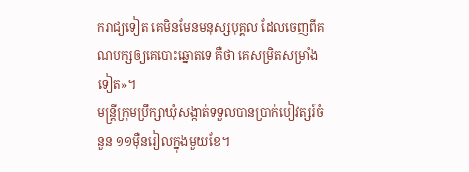ករាជ្យទៀត គេមិនមែនមនុស្សបុគ្គល ដែលចេញពីគណបក្សឲ្យគេបោះឆ្នោតទេ គឺថា គេសម្រិតសម្រាំងទៀត»។
មន្ត្រីក្រុមប្រឹក្សាឃុំសង្កាត់ទទួលបានប្រាក់បៀវត្សរ៍ចំនួន ១១ម៉ឺនរៀលក្នុងមួយខែ។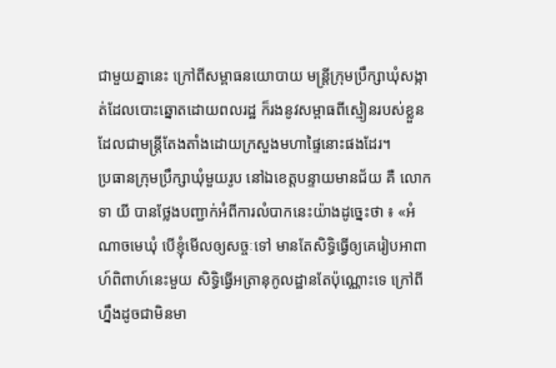ជាមួយគ្នានេះ ក្រៅពីសម្ពាធនយោបាយ មន្ត្រីក្រុមប្រឹក្សាឃុំសង្កាត់ដែលបោះឆ្នោតដោយពលរដ្ឋ ក៏រងនូវសម្ពាធពីស្មៀនរបស់ខ្លួន ដែលជាមន្ត្រីតែងតាំងដោយក្រសួងមហាផ្ទៃនោះផងដែរ។
ប្រធានក្រុមប្រឹក្សាឃុំមួយរូប នៅឯខេត្តបន្ទាយមានជ័យ គឺ លោក ទា យី បានថ្លែងបញ្ជាក់អំពីការលំបាកនេះយ៉ាងដូច្នេះថា ៖ «អំណាចមេឃុំ បើខ្ញុំមើលឲ្យសច្ចៈទៅ មានតែសិទ្ធិធ្វើឲ្យគេរៀបអាពាហ៍ពិពាហ៍នេះមួយ សិទ្ធិធ្វើអត្រានុកូលដ្ឋានតែប៉ុណ្ណោះទេ ក្រៅពីហ្នឹងដូចជាមិនមា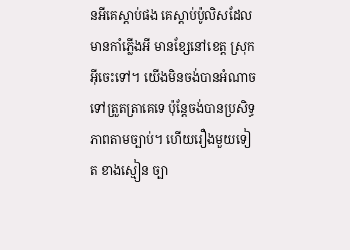នអីគេស្ដាប់ផង គេស្ដាប់ប៉ូលិសដែលមានកាំភ្លើងអី មានខ្សែនៅខេត្ត ស្រុក អ៊ីចេះទៅ។ យើងមិនចង់បានអំណាចទៅត្រួតត្រាគេទេ ប៉ុន្តែចង់បានប្រសិទ្ធភាពតាមច្បាប់។ ហើយរឿងមួយទៀត ខាងស្មៀន ច្បា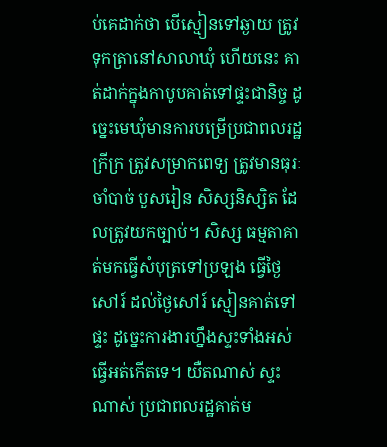ប់គេដាក់ថា បើស្មៀនទៅឆ្ងាយ ត្រូវទុកត្រានៅសាលាឃុំ ហើយនេះ គាត់ដាក់ក្នុងកាបូបគាត់ទៅផ្ទះជានិច្ច ដូច្នេះមេឃុំមានការបម្រើប្រជាពលរដ្ឋក្រីក្រ ត្រូវសម្រាកពេទ្យ ត្រូវមានធុរៈចាំបាច់ បួសរៀន សិស្សនិស្សិត ដែលត្រូវយកច្បាប់។ សិស្ស ធម្មតាគាត់មកធ្វើសំបុត្រទៅប្រឡង ធ្វើថ្ងៃសៅរ៍ ដល់ថ្ងៃសៅរ៍ ស្មៀនគាត់ទៅផ្ទះ ដូច្នេះការងារហ្នឹងស្ទះទាំងអស់ ធ្វើអត់កើតទេ។ យឺតណាស់ ស្ទះណាស់ ប្រជាពលរដ្ឋគាត់ម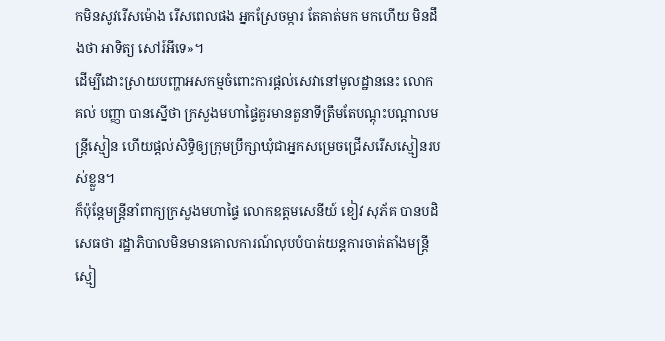កមិនសូវរើសម៉ោង រើសពេលផង អ្នកស្រែចម្ការ តែគាត់មក មកហើយ មិនដឹងថា អាទិត្យ សៅរ៍អីទេ»។
ដើម្បីដោះស្រាយបញ្ហាអសកម្មចំពោះការផ្តល់សេវានៅមូលដ្ឋាននេះ លោក គល់ បញ្ញា បានស្នើថា ក្រសួងមហាផ្ទៃគួរមានតួនាទីត្រឹមតែបណ្តុះបណ្តាលមន្ត្រីស្មៀន ហើយផ្តល់សិទ្ធិឲ្យក្រុមប្រឹក្សាឃុំជាអ្នកសម្រេចជ្រើសរើសស្មៀនរបស់ខ្លួន។
ក៏ប៉ុន្តែមន្ត្រីនាំពាក្យក្រសួងមហាផ្ទៃ លោកឧត្តមសេនីយ៍ ខៀវ សុភ័គ បានបដិសេធថា រដ្ឋាភិបាលមិនមានគោលការណ៍លុបបំបាត់យន្តការចាត់តាំងមន្ត្រីស្មៀ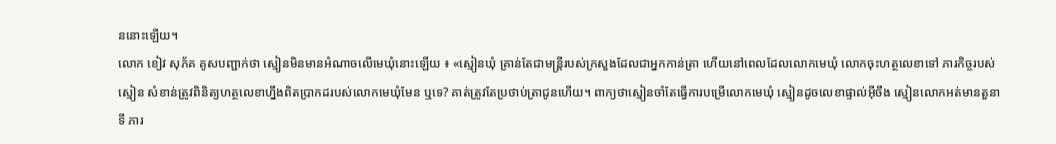ននោះឡើយ។
លោក ខៀវ សុភ័គ គូសបញ្ជាក់ថា ស្មៀនមិនមានអំណាចលើមេឃុំនោះឡើយ ៖ «ស្មៀនឃុំ គ្រាន់តែជាមន្រ្តីរបស់ក្រសួងដែលជាអ្នកកាន់ត្រា ហើយនៅពេលដែលលោកមេឃុំ លោកចុះហត្ថលេខាទៅ ភារកិច្ចរបស់ស្មៀន សំខាន់ត្រូវពិនិត្យហត្ថលេខាហ្នឹងពិតប្រាកដរបស់លោកមេឃុំមែន ឬទេ? គាត់ត្រូវតែប្រថាប់ត្រាជូនហើយ។ ពាក្យថាស្មៀនចាំតែធ្វើការបម្រើលោកមេឃុំ ស្មៀនដូចលេខាផ្ទាល់អ៊ីចឹង ស្មៀនលោកអត់មានតួនាទី ភារ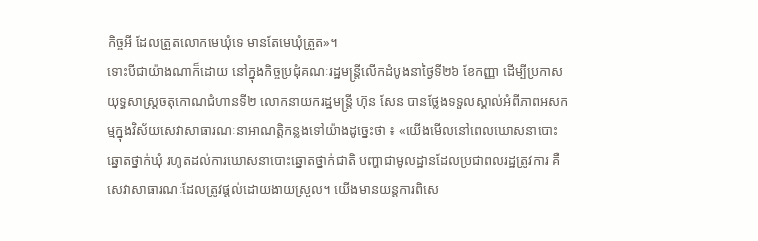កិច្ចអី ដែលត្រួតលោកមេឃុំទេ មានតែមេឃុំត្រួត»។
ទោះបីជាយ៉ាងណាក៏ដោយ នៅក្នុងកិច្ចប្រជុំគណៈរដ្ឋមន្ត្រីលើកដំបូងនាថ្ងៃទី២៦ ខែកញ្ញា ដើម្បីប្រកាសយុទ្ធសាស្ត្រចតុកោណជំហានទី២ លោកនាយករដ្ឋមន្ត្រី ហ៊ុន សែន បានថ្លែងទទួលស្គាល់អំពីភាពអសកម្មក្នុងវិស័យសេវាសាធារណៈនាអាណត្តិកន្លងទៅយ៉ាងដូច្នេះថា ៖ «យើងមើលនៅពេលឃោសនាបោះឆ្នោតថ្នាក់ឃុំ រហូតដល់ការឃោសនាបោះឆ្នោតថ្នាក់ជាតិ បញ្ហាជាមូលដ្ឋានដែលប្រជាពលរដ្ឋត្រូវការ គឺសេវាសាធារណៈដែលត្រូវផ្ដល់ដោយងាយស្រួល។ យើងមានយន្តការពិសេ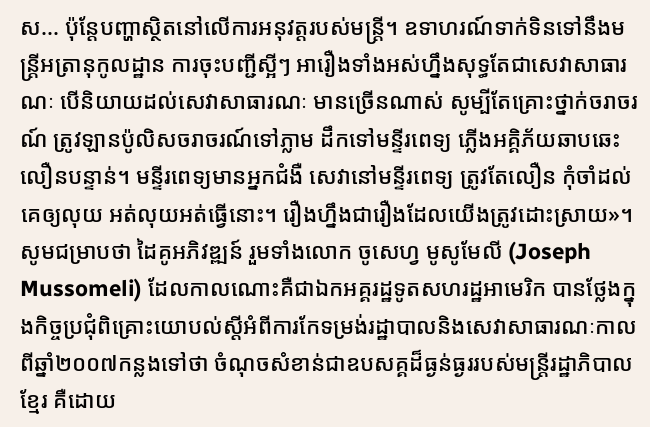ស... ប៉ុន្តែបញ្ហាស្ថិតនៅលើការអនុវត្តរបស់មន្រ្តី។ ឧទាហរណ៍ទាក់ទិនទៅនឹងមន្រ្តីអត្រានុកូលដ្ឋាន ការចុះបញ្ជីស្អីៗ អារឿងទាំងអស់ហ្នឹងសុទ្ធតែជាសេវាសាធារណៈ បើនិយាយដល់សេវាសាធារណៈ មានច្រើនណាស់ សូម្បីតែគ្រោះថ្នាក់ចរាចរណ៍ ត្រូវឡានប៉ូលិសចរាចរណ៍ទៅភ្លាម ដឹកទៅមន្ទីរពេទ្យ ភ្លើងអគ្គិភ័យឆាបឆេះ លឿនបន្ទាន់។ មន្ទីរពេទ្យមានអ្នកជំងឺ សេវានៅមន្ទីរពេទ្យ ត្រូវតែលឿន កុំចាំដល់គេឲ្យលុយ អត់លុយអត់ធ្វើនោះ។ រឿងហ្នឹងជារឿងដែលយើងត្រូវដោះស្រាយ»។
សូមជម្រាបថា ដៃគូអភិវឌ្ឍន៍ រួមទាំងលោក ចូសេហ្វ មូសូមែលី (Joseph Mussomeli) ដែលកាលណោះគឺជាឯកអគ្គរដ្ឋទូតសហរដ្ឋអាមេរិក បានថ្លែងក្នុងកិច្ចប្រជុំពិគ្រោះយោបល់ស្តីអំពីការកែទម្រង់រដ្ឋាបាលនិងសេវាសាធារណៈកាលពីឆ្នាំ២០០៧កន្លងទៅថា ចំណុចសំខាន់ជាឧបសគ្គដ៏ធ្ងន់ធ្ងររបស់មន្ត្រីរដ្ឋាភិបាលខ្មែរ គឺដោយ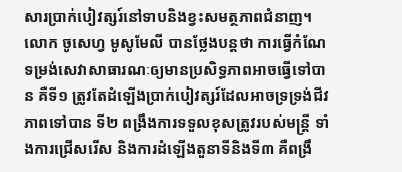សារប្រាក់បៀវត្សរ៍នៅទាបនិងខ្វះសមត្ថភាពជំនាញ។
លោក ចូសេហ្វ មូសូមែលី បានថ្លែងបន្តថា ការធ្វើកំណែទម្រង់សេវាសាធារណៈឲ្យមានប្រសិទ្ធភាពអាចធ្វើទៅបាន គឺទី១ ត្រូវតែដំឡើងប្រាក់បៀវត្សរ៍ដែលអាចទ្រទ្រង់ជីវភាពទៅបាន ទី២ ពង្រឹងការទទួលខុសត្រូវរបស់មន្ត្រី ទាំងការជ្រើសរើស និងការដំឡើងតួនាទីនិងទី៣ គឺពង្រឹ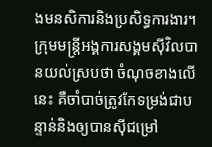ងមនសិការនិងប្រសិទ្ធការងារ។
ក្រុមមន្ត្រីអង្គការសង្គមស៊ីវិលបានយល់ស្របថា ចំណុចខាងលើនេះ គឺចាំបាច់ត្រូវកែទម្រង់ជាបន្ទាន់និងឲ្យបានស៊ីជម្រៅ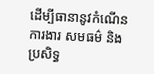ដើម្បីធានានូវកំណើន ការងារ សមធម៌ និង ប្រសិទ្ធ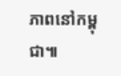ភាពនៅកម្ពុជា៕